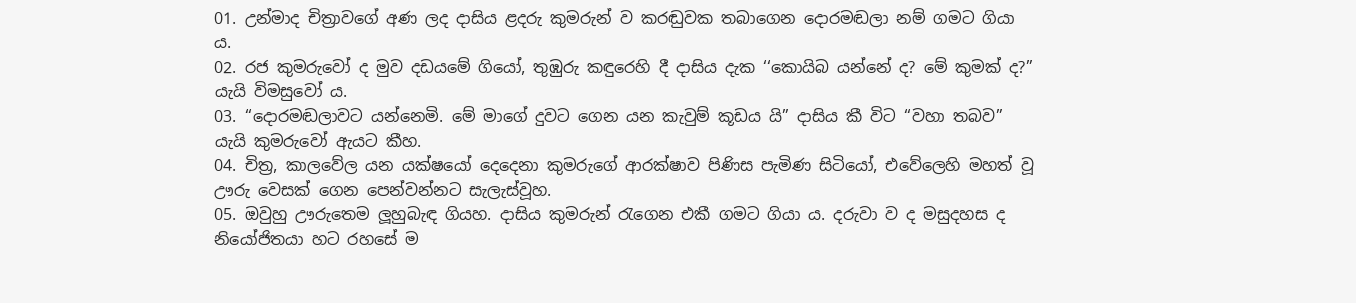01. උන්මාද චිත්‍රාවගේ අණ ලද දාසිය ළදරු කුමරුන් ව කරඬුවක තබාගෙන දොරමඬලා නම් ගමට ගියා ය.
02. රජ කුමරුවෝ ද මුව දඩයමේ ගියෝ, තුඹුරු කඳුරෙහි දී දාසිය දැක ‘‘කොයිබ යන්නේ ද? මේ කුමක් ද?” යැයි විමසුවෝ ය.
03. ‘‘දොරමඬලාවට යන්නෙමි. මේ මාගේ දුවට ගෙන යන කැවුම් කූඩය යි” දාසිය කී විට ‘‘වහා තබව” යැයි කුමරුවෝ ඇයට කීහ.
04. චිත්‍ර, කාලවේල යන යක්ෂයෝ දෙදෙනා කුමරුගේ ආරක්ෂාව පිණිස පැමිණ සිටියෝ, එවේලෙහි මහත් වූ ඌරු වෙසක් ගෙන පෙන්වන්නට සැලැස්වූහ.
05. ඔවුහු ඌරුතෙම ලූහුබැඳ ගියහ. දාසිය කුමරුන් රැගෙන එකී ගමට ගියා ය. දරුවා ව ද මසුදහස ද නියෝජිතයා හට රහසේ ම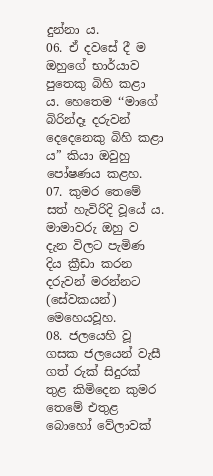දුන්නා ය.
06. ඒ දවසේ දී ම ඔහුගේ භාර්යාව පුතෙකු බිහි කළා ය. හෙතෙම ‘‘මාගේ බිරින්දෑ දරුවන් දෙදෙනෙකු බිහි කළා ය” කියා ඔවුහු පෝෂණය කළහ.
07. කුමර තෙමේ සත් හැවිරිදි වූයේ ය. මාමාවරු ඔහු ව දැන විලට පැමිණ දිය ක්‍රීඩා කරන දරුවන් මරන්නට (සේවකයන්) මෙහෙයවූහ.
08. ජලයෙහි වූ ගසක ජලයෙන් වැසී ගත් රුක් සිදුරක් තුළ කිමිදෙන කුමර තෙමේ එතුළ බොහෝ වේලාවක්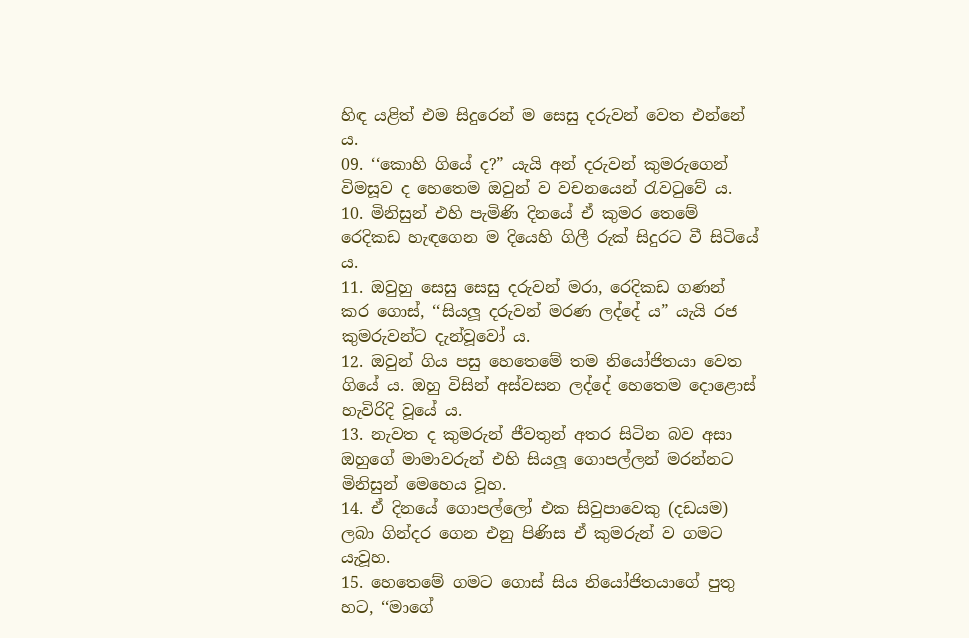හිඳ යළිත් එම සිදුරෙන් ම සෙසු දරුවන් වෙත එන්නේ ය.
09. ‘‘කොහි ගියේ ද?” යැයි අන් දරුවන් කුමරුගෙන් විමසූව ද හෙතෙම ඔවුන් ව වචනයෙන් රැවටුවේ ය.
10. මිනිසුන් එහි පැමිණි දිනයේ ඒ කුමර තෙමේ රෙදිකඩ හැඳගෙන ම දියෙහි ගිලී රුක් සිදුරට වී සිටියේ ය.
11. ඔවුහු සෙසු සෙසු දරුවන් මරා, රෙදිකඩ ගණන් කර ගොස්, ‘‘සියලූ දරුවන් මරණ ලද්දේ ය” යැයි රජ කුමරුවන්ට දැන්වූවෝ ය.
12. ඔවුන් ගිය පසු හෙතෙමේ තම නියෝජිතයා වෙත ගියේ ය. ඔහු විසින් අස්වසන ලද්දේ හෙතෙම දොළොස් හැවිරිදි වූයේ ය.
13. නැවත ද කුමරුන් ජීවතුන් අතර සිටින බව අසා ඔහුගේ මාමාවරුන් එහි සියලූ ගොපල්ලන් මරන්නට මිනිසුන් මෙහෙය වූහ.
14. ඒ දිනයේ ගොපල්ලෝ එක සිවුපාවෙකු (දඩයම) ලබා ගින්දර ගෙන එනු පිණිස ඒ කුමරුන් ව ගමට යැවූහ.
15. හෙතෙමේ ගමට ගොස් සිය නියෝජිතයාගේ පුතු හට, ‘‘මාගේ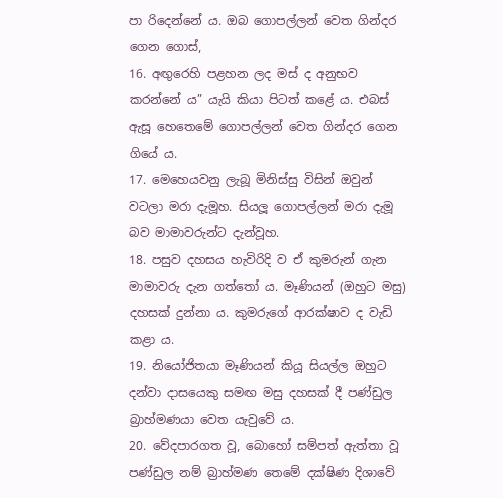පා රිදෙන්නේ ය. ඔබ ගොපල්ලන් වෙත ගින්දර ගෙන ගොස්,
16. අඟුරෙහි පළහන ලද මස් ද අනුභව කරන්නේ ය” යැයි කියා පිටත් කළේ ය. එබස් ඇසූ හෙතෙමේ ගොපල්ලන් වෙත ගින්දර ගෙන ගියේ ය.
17. මෙහෙයවනු ලැබූ මිනිස්සු විසින් ඔවුන් වටලා මරා දැමූහ. සියලූ ගොපල්ලන් මරා දැමූ බව මාමාවරුන්ට දැන්වූහ.
18. පසුව දහසය හැවිරිදි ව ඒ කුමරුන් ගැන මාමාවරු දැන ගත්තෝ ය. මෑණියන් (ඔහුට මසු) දහසක් දුන්නා ය. කුමරුගේ ආරක්ෂාව ද වැඩි කළා ය.
19. නියෝජිතයා මෑණියන් කියූ සියල්ල ඔහුට දන්වා දාසයෙකු සමඟ මසු දහසක් දී පණ්ඩුල බ්‍රාහ්මණයා වෙත යැවුවේ ය.
20. වේදපාරගත වූ, බොහෝ සම්පත් ඇත්තා වූ පණ්ඩුල නම් බ්‍රාහ්මණ තෙමේ දක්ෂිණ දිශාවේ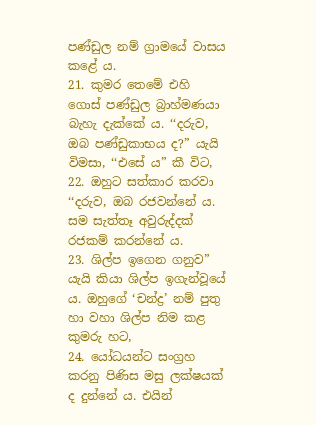පණ්ඩුල නම් ග්‍රාමයේ වාසය කළේ ය.
21. කුමර තෙමේ එහි ගොස් පණ්ඩුල බ්‍රාහ්මණයා බැහැ දැක්කේ ය. ‘‘දරුව, ඔබ පණ්ඩුකාභය ද?” යැයි විමසා, ‘‘එසේ ය” කී විට,
22. ඔහුට සත්කාර කරවා ‘‘දරුව, ඔබ රජවන්නේ ය. සම සැත්තෑ අවුරුද්දක් රජකම් කරන්නේ ය.
23. ශිල්ප ඉගෙන ගනුව” යැයි කියා ශිල්ප ඉගැන්වූයේ ය. ඔහුගේ ‘චන්ද්‍ර’ නම් පුතු හා වහා ශිල්ප නිම කළ කුමරු හට,
24. යෝධයන්ට සංග්‍රහ කරනු පිණිස මසු ලක්ෂයක් ද දුන්නේ ය. එයින්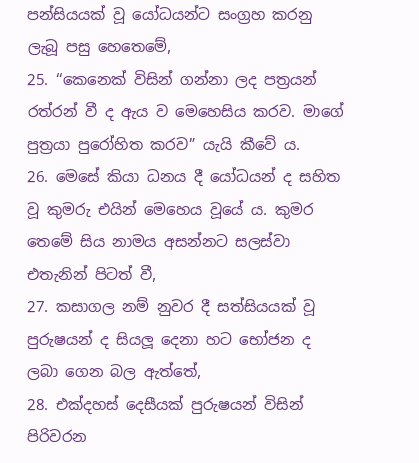පන්සියයක් වූ යෝධයන්ට සංග්‍රහ කරනු ලැබූ පසු හෙතෙමේ,
25. ‘‘කෙනෙක් විසින් ගන්නා ලද පත්‍රයන් රත්රන් වී ද ඇය ව මෙහෙසිය කරව. මාගේ පුත්‍රයා පුරෝහිත කරව” යැයි කීවේ ය.
26. මෙසේ කියා ධනය දී යෝධයන් ද සහිත වූ කුමරු එයින් මෙහෙය වූයේ ය. කුමර තෙමේ සිය නාමය අසන්නට සලස්වා එතැනින් පිටත් වී,
27. කසාගල නම් නුවර දී සත්සියයක් වූ පුරුෂයන් ද සියලූ දෙනා හට භෝජන ද ලබා ගෙන බල ඇත්තේ,
28. එක්දහස් දෙසීයක් පුරුෂයන් විසින් පිරිවරන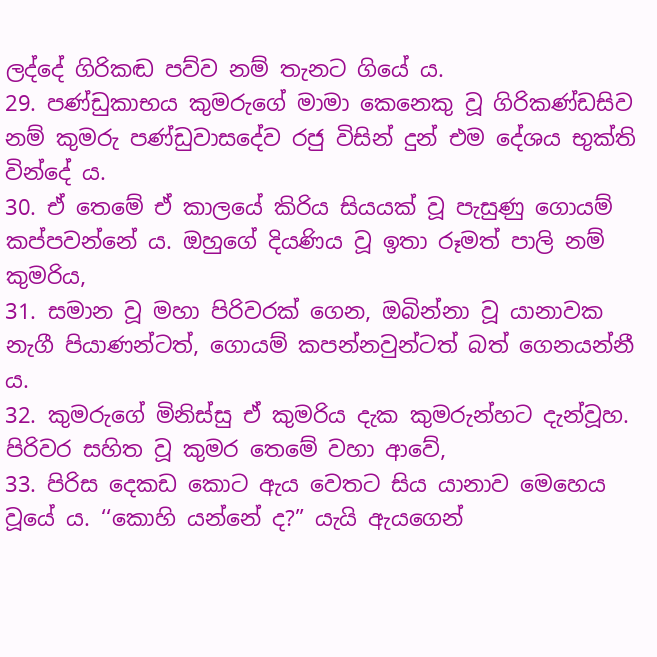ලද්දේ ගිරිකඬ පව්ව නම් තැනට ගියේ ය.
29. පණ්ඩුකාභය කුමරුගේ මාමා කෙනෙකු වූ ගිරිකණ්ඩසිව නම් කුමරු පණ්ඩුවාසදේව රජු විසින් දුන් එම දේශය භුක්ති වින්දේ ය.
30. ඒ තෙමේ ඒ කාලයේ කිරිය සියයක් වූ පැසුණු ගොයම් කප්පවන්නේ ය. ඔහුගේ දියණිය වූ ඉතා රූමත් පාලි නම් කුමරිය,
31. සමාන වූ මහා පිරිවරක් ගෙන, ඔබින්නා වූ යානාවක නැගී පියාණන්ටත්, ගොයම් කපන්නවුන්ටත් බත් ගෙනයන්නී ය.
32. කුමරුගේ මිනිස්සු ඒ කුමරිය දැක කුමරුන්හට දැන්වූහ. පිරිවර සහිත වූ කුමර තෙමේ වහා ආවේ,
33. පිරිස දෙකඩ කොට ඇය වෙතට සිය යානාව මෙහෙය වූයේ ය. ‘‘කොහි යන්නේ ද?” යැයි ඇයගෙන්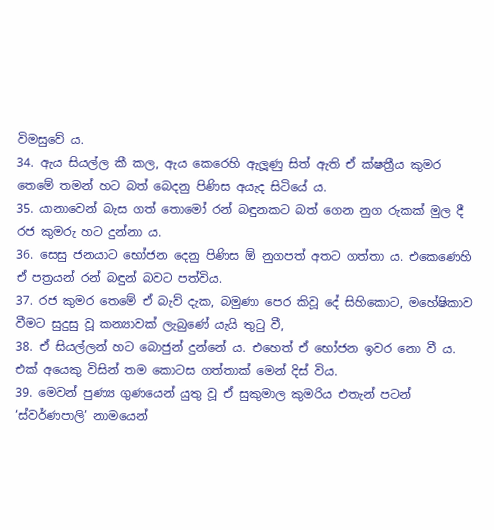විමසුවේ ය.
34. ඇය සියල්ල කී කල, ඇය කෙරෙහි ඇලූණු සිත් ඇති ඒ ක්ෂත්‍රීය කුමර තෙමේ තමන් හට බත් බෙදනු පිණිස අයැද සිටියේ ය.
35. යානාවෙන් බැස ගත් තොමෝ රන් බඳුනකට බත් ගෙන නුග රුකක් මුල දී රජ කුමරු හට දුන්නා ය.
36. සෙසු ජනයාට භෝජන දෙනු පිණිස ඕ නුගපත් අතට ගත්තා ය. එකෙණෙහි ඒ පත්‍රයන් රන් බඳුන් බවට පත්විය.
37. රජ කුමර තෙමේ ඒ බැව් දැක, බමුණා පෙර කිවූ දේ සිහිකොට, මහේෂිකාව වීමට සුදුසු වූ කන්‍යාවක් ලැබුණේ යැයි තුටු වී,
38. ඒ සියල්ලන් හට බොජුන් දුන්නේ ය. එහෙත් ඒ භෝජන ඉවර නො වී ය. එක් අයෙකු විසින් තම කොටස ගත්තාක් මෙන් දිස් විය.
39. මෙවන් පුණ්‍ය ගුණයෙන් යුතු වූ ඒ සුකුමාල කුමරිය එතැන් පටන් ‘ස්වර්ණපාලි’ නාමයෙන්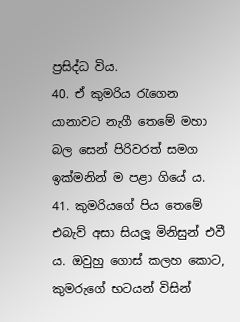ප්‍රසිද්ධ විය.
40. ඒ කුමරිය රැගෙන යානාවට නැගී තෙමේ මහා බල සෙන් පිරිවරත් සමග ඉක්මනින් ම පළා ගියේ ය.
41. කුමරියගේ පිය තෙමේ එබැව් අසා සියලූ මිනිසුන් එවී ය. ඔවුහු ගොස් කලහ කොට, කුමරුගේ භටයන් විසින්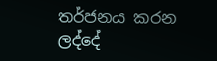තර්ජනය කරන ලද්දේ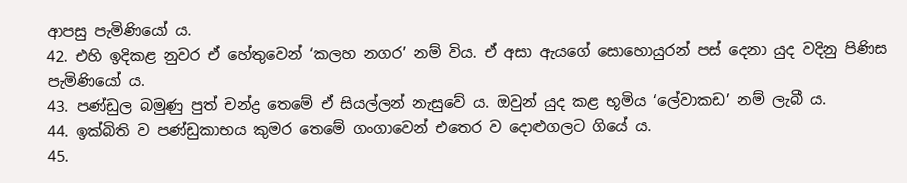ආපසු පැමිණියෝ ය.
42. එහි ඉදිකළ නුවර ඒ හේතුවෙන් ‘කලහ නගර’ නම් විය. ඒ අසා ඇයගේ සොහොයුරන් පස් දෙනා යුද වදිනු පිණිස පැමිණියෝ ය.
43. පණ්ඩුල බමුණු පුත් චන්ද්‍ර තෙමේ ඒ සියල්ලන් නැසුවේ ය. ඔවුන් යුද කළ භූමිය ‘ලේවාකඩ’ නම් ලැබී ය.
44. ඉක්බිති ව පණ්ඩුකාභය කුමර තෙමේ ගංගාවෙන් එතෙර ව දොළුගලට ගියේ ය.
45.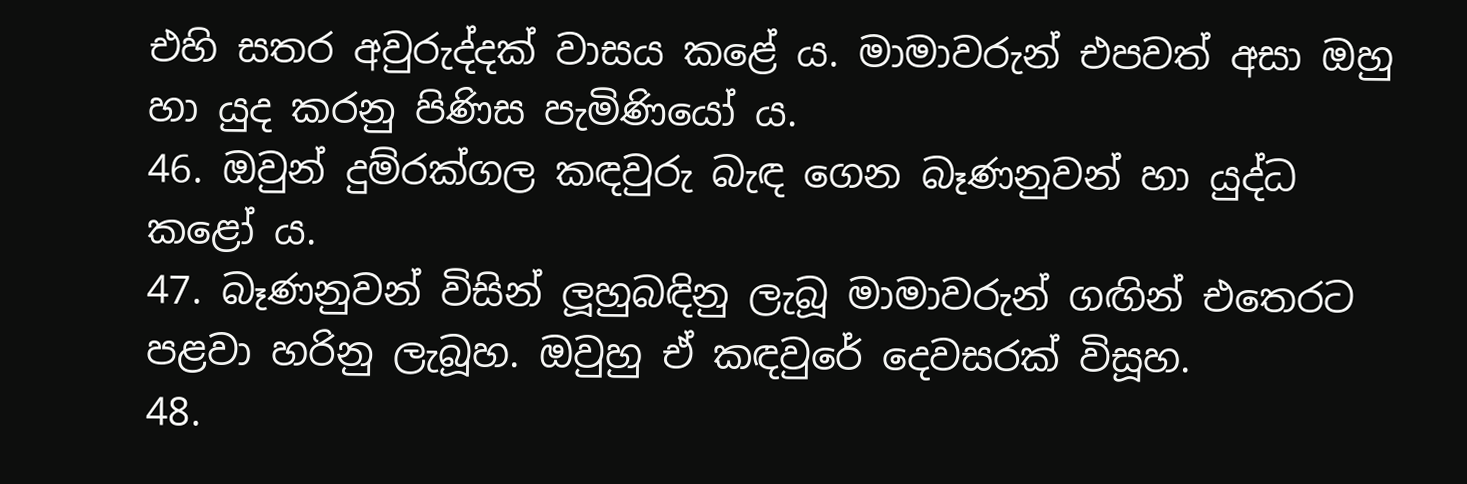එහි සතර අවුරුද්දක් වාසය කළේ ය. මාමාවරුන් එපවත් අසා ඔහු හා යුද කරනු පිණිස පැමිණියෝ ය.
46. ඔවුන් දුම්රක්ගල කඳවුරු බැඳ ගෙන බෑණනුවන් හා යුද්ධ කළෝ ය.
47. බෑණනුවන් විසින් ලූහුබඳිනු ලැබූ මාමාවරුන් ගඟින් එතෙරට පළවා හරිනු ලැබූහ. ඔවුහු ඒ කඳවුරේ දෙවසරක් විසූහ.
48.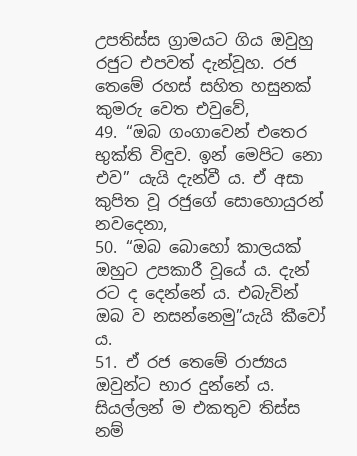උපතිස්ස ග්‍රාමයට ගිය ඔවුහු රජුට එපවත් දැන්වූහ. රජ තෙමේ රහස් සහිත හසුනක් කුමරු වෙත එවුවේ,
49. ‘‘ඔබ ගංගාවෙන් එතෙර භුක්ති විඳුව. ඉන් මෙපිට නො එව” යැයි දැන්වී ය. ඒ අසා කුපිත වූ රජුගේ සොහොයුරන් නවදෙනා,
50. ‘‘ඔබ බොහෝ කාලයක් ඔහුට උපකාරී වූයේ ය. දැන් රට ද දෙන්නේ ය. එබැවින් ඔබ ව නසන්නෙමු”යැයි කීවෝ ය.
51. ඒ රජ තෙමේ රාජ්‍යය ඔවුන්ට භාර දුන්නේ ය. සියල්ලන් ම එකතුව තිස්ස නම්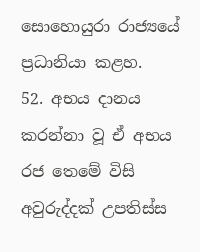සොහොයුරා රාජ්‍යයේ ප්‍රධානියා කළහ.
52. අභය දානය කරන්නා වූ ඒ අභය රජ තෙමේ විසි අවුරුද්දක් උපතිස්ස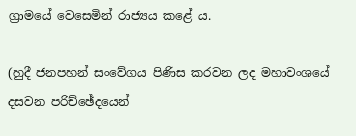ග්‍රාමයේ වෙසෙමින් රාජ්‍යය කළේ ය.

(හුදී ජනපහන් සංවේගය පිණිස කරවන ලද මහාවංශයේ දසවන පරිච්ඡේදයෙන්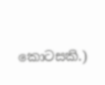කොටසකි.)